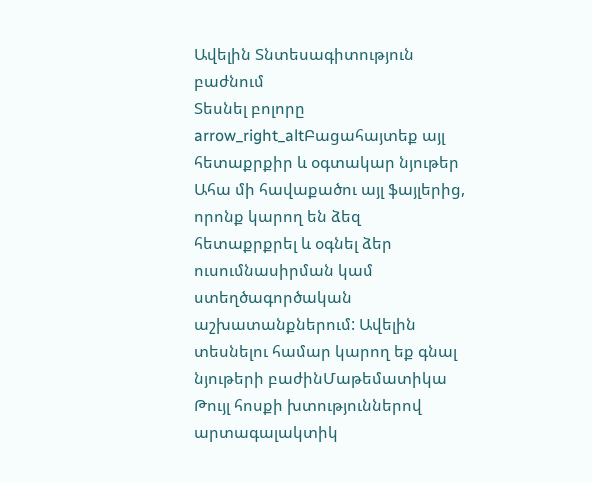Ավելին Տնտեսագիտություն բաժնում
Տեսնել բոլորը arrow_right_altԲացահայտեք այլ հետաքրքիր և օգտակար նյութեր
Ահա մի հավաքածու այլ ֆայլերից, որոնք կարող են ձեզ հետաքրքրել և օգնել ձեր ուսումնասիրման կամ ստեղծագործական աշխատանքներում: Ավելին տեսնելու համար կարող եք գնալ նյութերի բաժինՄաթեմատիկա
Թույլ հոսքի խտություններով արտագալակտիկ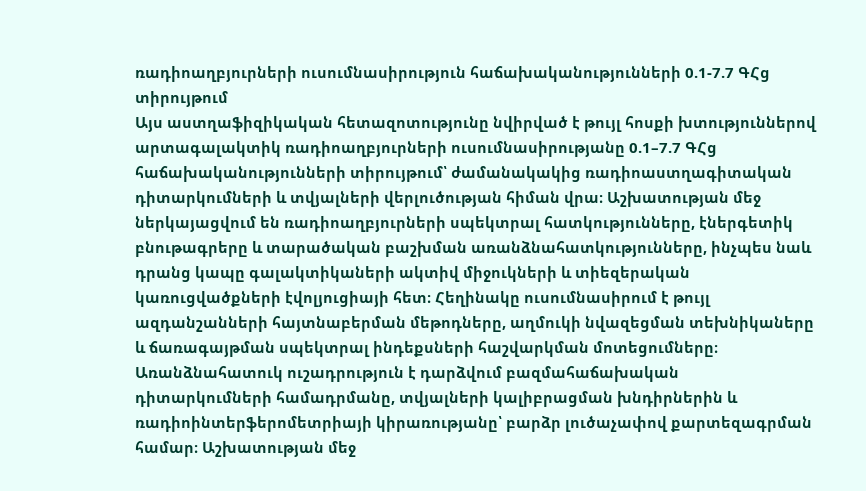ռադիոաղբյուրների ուսումնասիրություն հաճախականությունների 0.1-7.7 ԳՀց տիրույթում
Այս աստղաֆիզիկական հետազոտությունը նվիրված է թույլ հոսքի խտություններով արտագալակտիկ ռադիոաղբյուրների ուսումնասիրությանը 0.1–7.7 ԳՀց հաճախականությունների տիրույթում՝ ժամանակակից ռադիոաստղագիտական դիտարկումների և տվյալների վերլուծության հիման վրա։ Աշխատության մեջ ներկայացվում են ռադիոաղբյուրների սպեկտրալ հատկությունները, էներգետիկ բնութագրերը և տարածական բաշխման առանձնահատկությունները, ինչպես նաև դրանց կապը գալակտիկաների ակտիվ միջուկների և տիեզերական կառուցվածքների էվոլյուցիայի հետ։ Հեղինակը ուսումնասիրում է թույլ ազդանշանների հայտնաբերման մեթոդները, աղմուկի նվազեցման տեխնիկաները և ճառագայթման սպեկտրալ ինդեքսների հաշվարկման մոտեցումները։ Առանձնահատուկ ուշադրություն է դարձվում բազմահաճախական դիտարկումների համադրմանը, տվյալների կալիբրացման խնդիրներին և ռադիոինտերֆերոմետրիայի կիրառությանը՝ բարձր լուծաչափով քարտեզագրման համար։ Աշխատության մեջ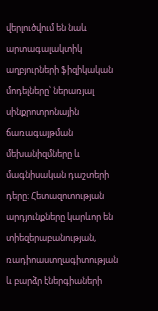վերլուծվում են նաև արտագալակտիկ աղբյուրների ֆիզիկական մոդելները՝ ներառյալ սինքրոտրոնային ճառագայթման մեխանիզմները և մագնիսական դաշտերի դերը։ Հետազոտության արդյունքները կարևոր են տիեզերաբանության, ռադիոաստղագիտության և բարձր էներգիաների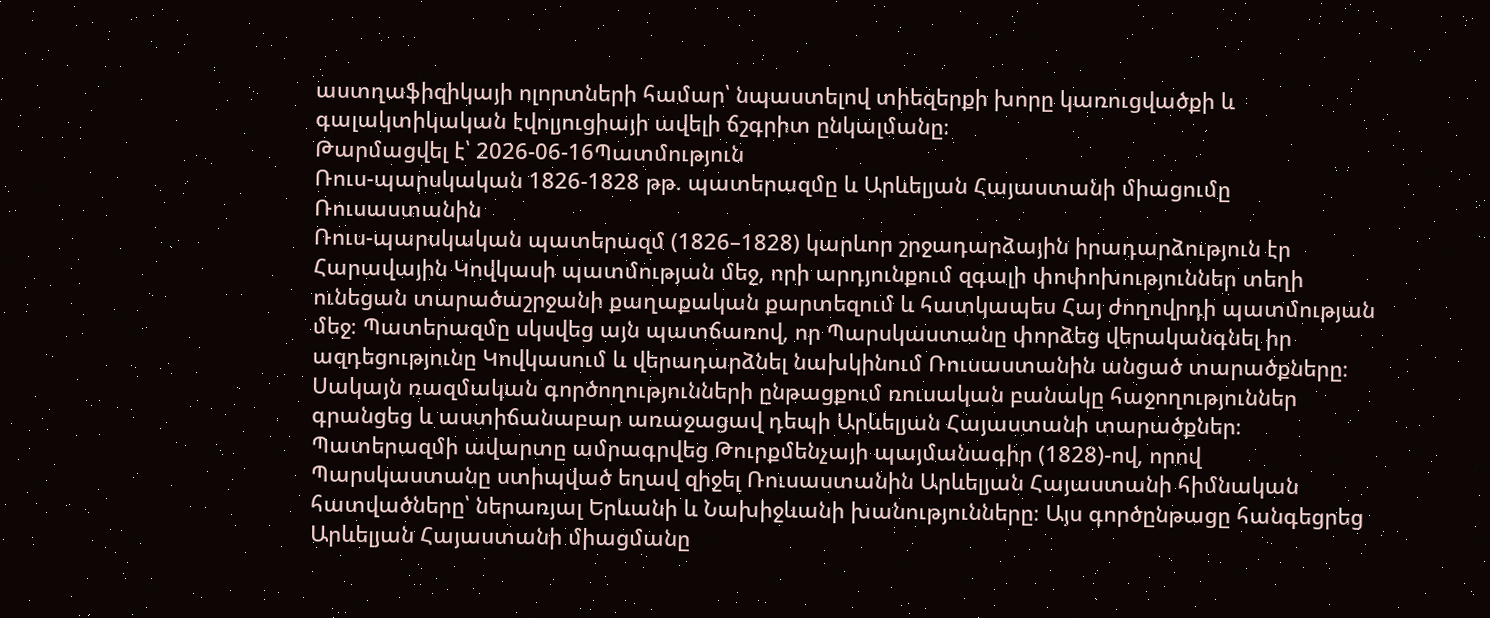աստղաֆիզիկայի ոլորտների համար՝ նպաստելով տիեզերքի խորը կառուցվածքի և գալակտիկական էվոլյուցիայի ավելի ճշգրիտ ընկալմանը։
Թարմացվել է՝ 2026-06-16Պատմություն
Ռուս-պարսկական 1826-1828 թթ. պատերազմը և Արևելյան Հայաստանի միացումը Ռուսաստանին
Ռուս-պարսկական պատերազմ (1826–1828) կարևոր շրջադարձային իրադարձություն էր Հարավային Կովկասի պատմության մեջ, որի արդյունքում զգալի փոփոխություններ տեղի ունեցան տարածաշրջանի քաղաքական քարտեզում և հատկապես Հայ ժողովրդի պատմության մեջ։ Պատերազմը սկսվեց այն պատճառով, որ Պարսկաստանը փորձեց վերականգնել իր ազդեցությունը Կովկասում և վերադարձնել նախկինում Ռուսաստանին անցած տարածքները։ Սակայն ռազմական գործողությունների ընթացքում ռուսական բանակը հաջողություններ գրանցեց և աստիճանաբար առաջացավ դեպի Արևելյան Հայաստանի տարածքներ։ Պատերազմի ավարտը ամրագրվեց Թուրքմենչայի պայմանագիր (1828)-ով, որով Պարսկաստանը ստիպված եղավ զիջել Ռուսաստանին Արևելյան Հայաստանի հիմնական հատվածները՝ ներառյալ Երևանի և Նախիջևանի խանությունները։ Այս գործընթացը հանգեցրեց Արևելյան Հայաստանի միացմանը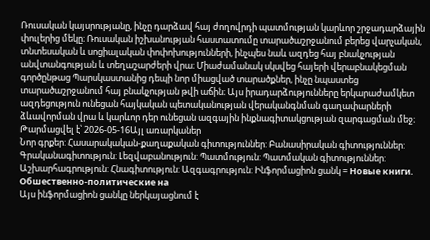Ռուսական կայսրությանը, ինչը դարձավ հայ ժողովրդի պատմության կարևոր շրջադարձային փուլերից մեկը։ Ռուսական իշխանության հաստատումը տարածաշրջանում բերեց վարչական, տնտեսական և սոցիալական փոփոխությունների, ինչպես նաև ազդեց հայ բնակչության անվտանգության և տեղաշարժերի վրա։ Միաժամանակ սկսվեց հայերի վերաբնակեցման գործընթաց Պարսկաստանից դեպի նոր միացված տարածքներ, ինչը նպաստեց տարածաշրջանում հայ բնակչության թվի աճին։ Այս իրադարձությունները երկարաժամկետ ազդեցություն ունեցան հայկական պետականության վերականգնման գաղափարների ձևավորման վրա և կարևոր դեր ունեցան ազգային ինքնագիտակցության զարգացման մեջ։
Թարմացվել է՝ 2026-05-16Այլ առարկաներ
Նոր գրքեր: Հասարակական-քաղաքական գիտություններ: Բանասիրական գիտություններ: Գրականագիտություն: Լեզվաբանություն: Պատմություն: Պատմական գիտություններ: Աշխարհագրություն: Հնագիտություն: Ազգագրություն: Ինֆորմացիոն ցանկ = Новые книги. Обшественно-политические на
Այս ինֆորմացիոն ցանկը ներկայացնում է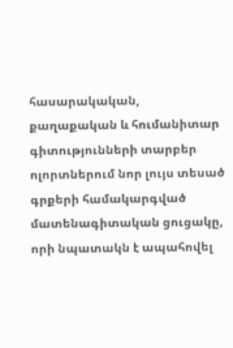հասարակական, քաղաքական և հումանիտար գիտությունների տարբեր ոլորտներում նոր լույս տեսած գրքերի համակարգված մատենագիտական ցուցակը, որի նպատակն է ապահովել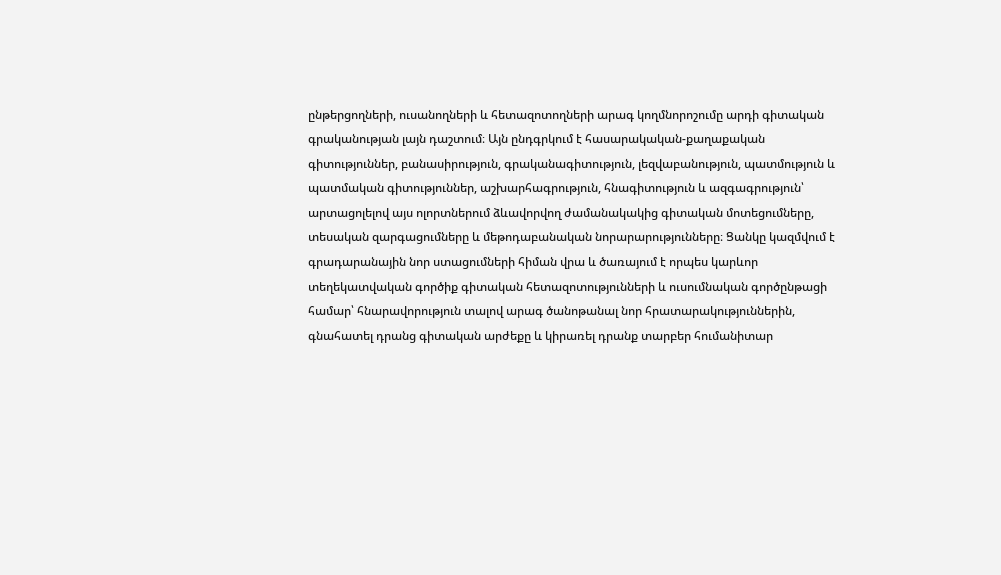ընթերցողների, ուսանողների և հետազոտողների արագ կողմնորոշումը արդի գիտական գրականության լայն դաշտում։ Այն ընդգրկում է հասարակական-քաղաքական գիտություններ, բանասիրություն, գրականագիտություն, լեզվաբանություն, պատմություն և պատմական գիտություններ, աշխարհագրություն, հնագիտություն և ազգագրություն՝ արտացոլելով այս ոլորտներում ձևավորվող ժամանակակից գիտական մոտեցումները, տեսական զարգացումները և մեթոդաբանական նորարարությունները։ Ցանկը կազմվում է գրադարանային նոր ստացումների հիման վրա և ծառայում է որպես կարևոր տեղեկատվական գործիք գիտական հետազոտությունների և ուսումնական գործընթացի համար՝ հնարավորություն տալով արագ ծանոթանալ նոր հրատարակություններին, գնահատել դրանց գիտական արժեքը և կիրառել դրանք տարբեր հումանիտար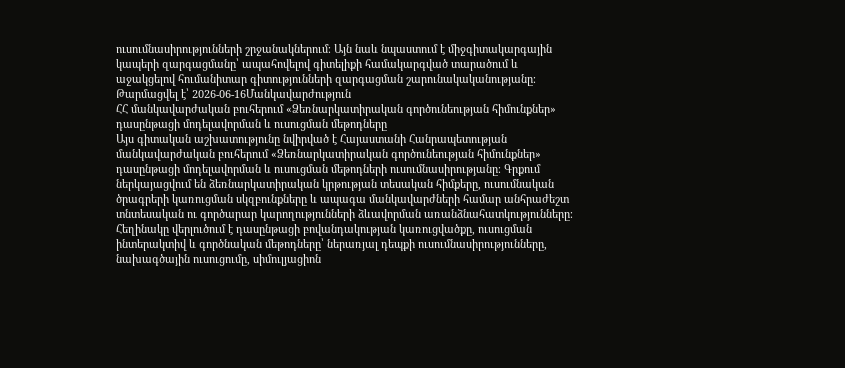ուսումնասիրությունների շրջանակներում։ Այն նաև նպաստում է միջգիտակարգային կապերի զարգացմանը՝ ապահովելով գիտելիքի համակարգված տարածում և աջակցելով հումանիտար գիտությունների զարգացման շարունակականությանը։
Թարմացվել է՝ 2026-06-16Մանկավարժություն
ՀՀ մանկավարժական բուհերում «Ձեռնարկատիրական գործունեության հիմունքներ» դասընթացի մոդելավորման և ուսուցման մեթոդները
Այս գիտական աշխատությունը նվիրված է Հայաստանի Հանրապետության մանկավարժական բուհերում «Ձեռնարկատիրական գործունեության հիմունքներ» դասընթացի մոդելավորման և ուսուցման մեթոդների ուսումնասիրությանը։ Գրքում ներկայացվում են ձեռնարկատիրական կրթության տեսական հիմքերը, ուսումնական ծրագրերի կառուցման սկզբունքները և ապագա մանկավարժների համար անհրաժեշտ տնտեսական ու գործարար կարողությունների ձևավորման առանձնահատկությունները։ Հեղինակը վերլուծում է դասընթացի բովանդակության կառուցվածքը, ուսուցման ինտերակտիվ և գործնական մեթոդները՝ ներառյալ դեպքի ուսումնասիրությունները, նախագծային ուսուցումը, սիմուլյացիոն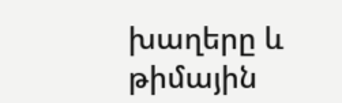խաղերը և թիմային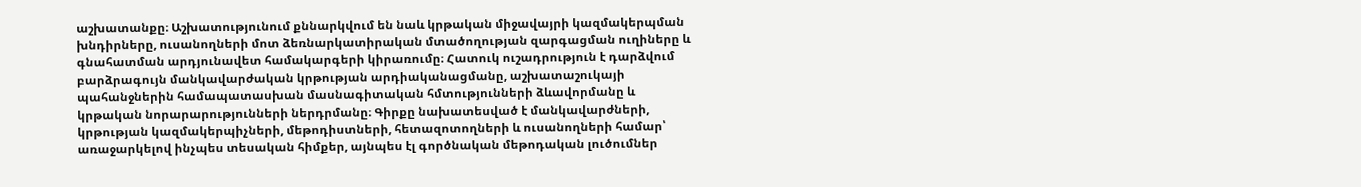աշխատանքը։ Աշխատությունում քննարկվում են նաև կրթական միջավայրի կազմակերպման խնդիրները, ուսանողների մոտ ձեռնարկատիրական մտածողության զարգացման ուղիները և գնահատման արդյունավետ համակարգերի կիրառումը։ Հատուկ ուշադրություն է դարձվում բարձրագույն մանկավարժական կրթության արդիականացմանը, աշխատաշուկայի պահանջներին համապատասխան մասնագիտական հմտությունների ձևավորմանը և կրթական նորարարությունների ներդրմանը։ Գիրքը նախատեսված է մանկավարժների, կրթության կազմակերպիչների, մեթոդիստների, հետազոտողների և ուսանողների համար՝ առաջարկելով ինչպես տեսական հիմքեր, այնպես էլ գործնական մեթոդական լուծումներ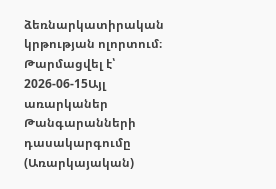ձեռնարկատիրական կրթության ոլորտում։
Թարմացվել է՝ 2026-06-15Այլ առարկաներ
Թանգարանների դասակարգումը (Առարկայական)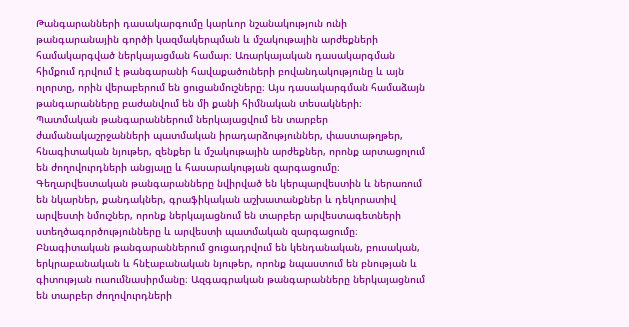Թանգարանների դասակարգումը կարևոր նշանակություն ունի թանգարանային գործի կազմակերպման և մշակութային արժեքների համակարգված ներկայացման համար։ Առարկայական դասակարգման հիմքում դրվում է թանգարանի հավաքածուների բովանդակությունը և այն ոլորտը, որին վերաբերում են ցուցանմուշները։ Այս դասակարգման համաձայն թանգարանները բաժանվում են մի քանի հիմնական տեսակների։ Պատմական թանգարաններում ներկայացվում են տարբեր ժամանակաշրջանների պատմական իրադարձություններ, փաստաթղթեր, հնագիտական նյութեր, զենքեր և մշակութային արժեքներ, որոնք արտացոլում են ժողովուրդների անցյալը և հասարակության զարգացումը։ Գեղարվեստական թանգարանները նվիրված են կերպարվեստին և ներառում են նկարներ, քանդակներ, գրաֆիկական աշխատանքներ և դեկորատիվ արվեստի նմուշներ, որոնք ներկայացնում են տարբեր արվեստագետների ստեղծագործությունները և արվեստի պատմական զարգացումը։ Բնագիտական թանգարաններում ցուցադրվում են կենդանական, բուսական, երկրաբանական և հնէաբանական նյութեր, որոնք նպաստում են բնության և գիտության ուսումնասիրմանը։ Ազգագրական թանգարանները ներկայացնում են տարբեր ժողովուրդների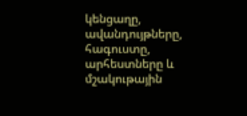կենցաղը, ավանդույթները, հագուստը, արհեստները և մշակութային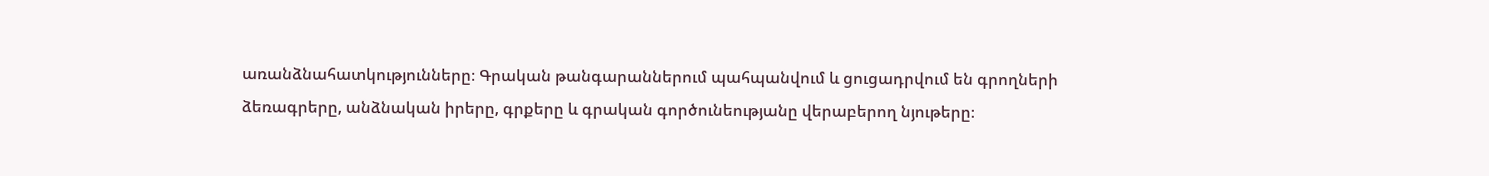առանձնահատկությունները։ Գրական թանգարաններում պահպանվում և ցուցադրվում են գրողների ձեռագրերը, անձնական իրերը, գրքերը և գրական գործունեությանը վերաբերող նյութերը։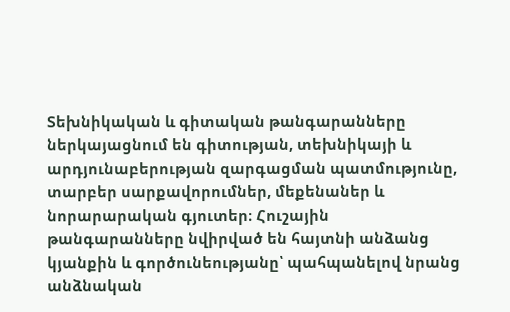Տեխնիկական և գիտական թանգարանները ներկայացնում են գիտության, տեխնիկայի և արդյունաբերության զարգացման պատմությունը, տարբեր սարքավորումներ, մեքենաներ և նորարարական գյուտեր։ Հուշային թանգարանները նվիրված են հայտնի անձանց կյանքին և գործունեությանը՝ պահպանելով նրանց անձնական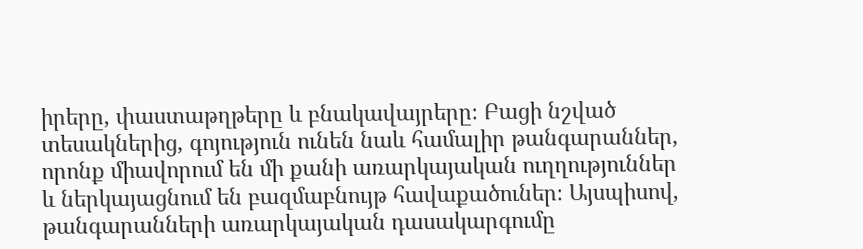իրերը, փաստաթղթերը և բնակավայրերը։ Բացի նշված տեսակներից, գոյություն ունեն նաև համալիր թանգարաններ, որոնք միավորում են մի քանի առարկայական ուղղություններ և ներկայացնում են բազմաբնույթ հավաքածուներ։ Այսպիսով, թանգարանների առարկայական դասակարգումը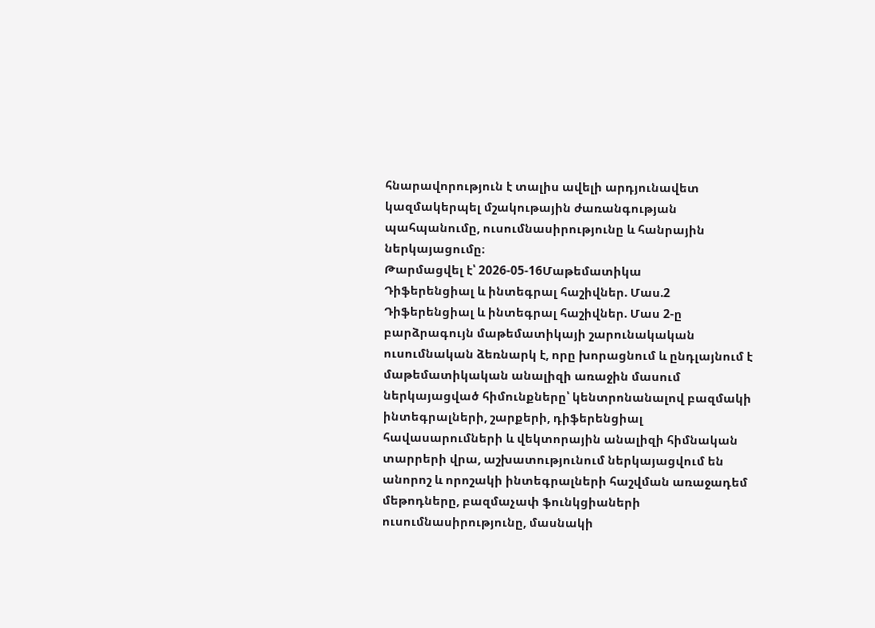հնարավորություն է տալիս ավելի արդյունավետ կազմակերպել մշակութային ժառանգության պահպանումը, ուսումնասիրությունը և հանրային ներկայացումը։
Թարմացվել է՝ 2026-05-16Մաթեմատիկա
Դիֆերենցիալ և ինտեգրալ հաշիվներ. Մաս.2
Դիֆերենցիալ և ինտեգրալ հաշիվներ. Մաս 2-ը բարձրագույն մաթեմատիկայի շարունակական ուսումնական ձեռնարկ է, որը խորացնում և ընդլայնում է մաթեմատիկական անալիզի առաջին մասում ներկայացված հիմունքները՝ կենտրոնանալով բազմակի ինտեգրալների, շարքերի, դիֆերենցիալ հավասարումների և վեկտորային անալիզի հիմնական տարրերի վրա, աշխատությունում ներկայացվում են անորոշ և որոշակի ինտեգրալների հաշվման առաջադեմ մեթոդները, բազմաչափ ֆունկցիաների ուսումնասիրությունը, մասնակի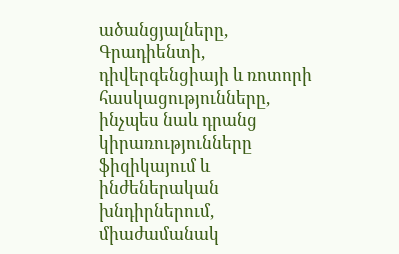ածանցյալները, Գրադիենտի, դիվերգենցիայի և ռոտորի հասկացությունները, ինչպես նաև դրանց կիրառությունները ֆիզիկայում և ինժեներական խնդիրներում, միաժամանակ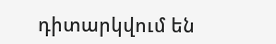դիտարկվում են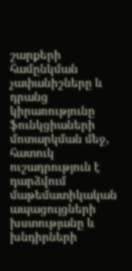շարքերի համընկման չափանիշները և դրանց կիրառությունը ֆունկցիաների մոտարկման մեջ, հատուկ ուշադրություն է դարձվում մաթեմատիկական ապացույցների խստությանը և խնդիրների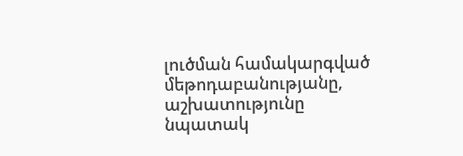լուծման համակարգված մեթոդաբանությանը, աշխատությունը նպատակ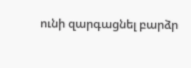ունի զարգացնել բարձր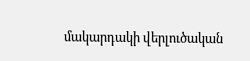մակարդակի վերլուծական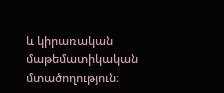և կիրառական մաթեմատիկական մտածողություն։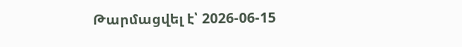Թարմացվել է՝ 2026-06-15